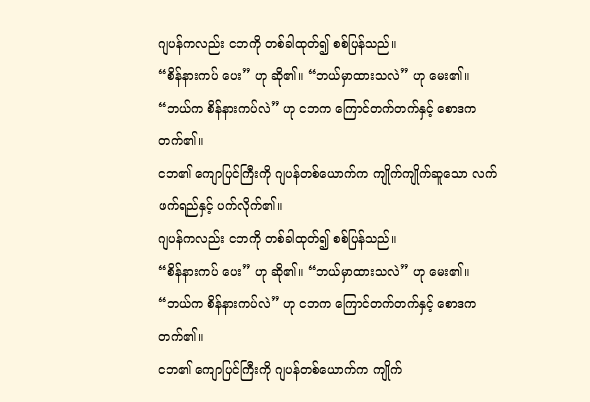ဂျပန်ကလည်း ငဘကို တစ်ခါထုတ်၍ စစ်ပြန်သည်။
“စိန်နားကပ် ပေး” ဟု ဆို၏။ “ဘယ်မှာထားသလဲ” ဟု မေး၏။
“ဘယ်က စိန်နားကပ်လဲ” ဟု ငဘက ကြောင်တက်တက်နှင့် စောဒက တက်၏။
ငဘ၏ ကျောပြင်ကြီးကို ဂျပန်တစ်ယောက်က ကျိုက်ကျိုက်ဆူသော လက်ဖက်ရည်နှင့် ပက်လိုက်၏။
ဂျပန်ကလည်း ငဘကို တစ်ခါထုတ်၍ စစ်ပြန်သည်။
“စိန်နားကပ် ပေး” ဟု ဆို၏။ “ဘယ်မှာထားသလဲ” ဟု မေး၏။
“ဘယ်က စိန်နားကပ်လဲ” ဟု ငဘက ကြောင်တက်တက်နှင့် စောဒက တက်၏။
ငဘ၏ ကျောပြင်ကြီးကို ဂျပန်တစ်ယောက်က ကျိုက်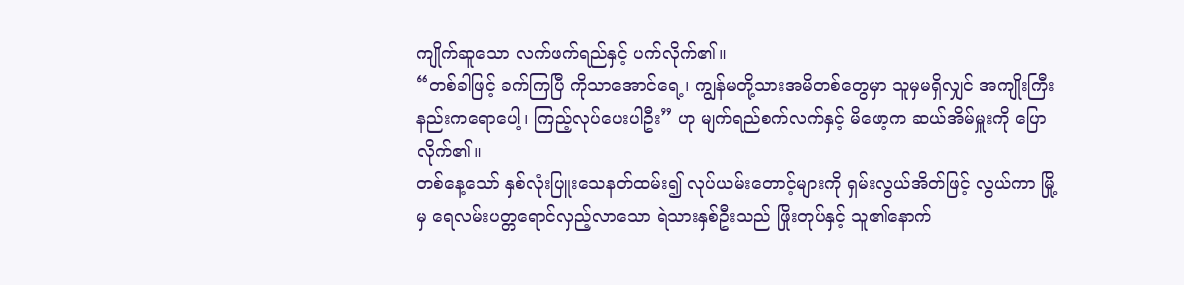ကျိုက်ဆူသော လက်ဖက်ရည်နှင့် ပက်လိုက်၏။
“တစ်ခါဖြင့် ခက်ကြပြီ ကိုသာအောင်ရေ့၊ ကျွန်မတို့သားအမိတစ်တွေမှာ သူမှမရှိလျှင် အကျိုးကြီး နည်းကရောပေါ့၊ ကြည့်လုပ်ပေးပါဦး” ဟု မျက်ရည်စက်လက်နှင့် မိဖော့က ဆယ်အိမ်မှူးကို ပြောလိုက်၏။
တစ်နေ့သော် နှစ်လုံးပြူးသေနတ်ထမ်း၍ လုပ်ယမ်းတောင့်များကို ရှမ်းလွယ်အိတ်ဖြင့် လွယ်ကာ မြို့မှ ရေလမ်းပတ္တရောင်လှည့်လာသော ရဲသားနှစ်ဦးသည် ဖြိုးတုပ်နှင့် သူ၏နောက်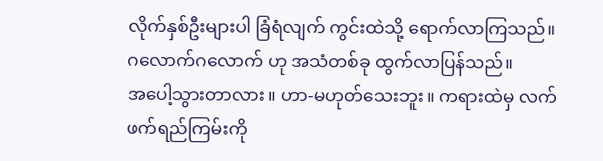လိုက်နှစ်ဦးများပါ ခြံရံလျက် ကွင်းထဲသို့ ရောက်လာကြသည်။
ဂလောက်ဂလောက် ဟု အသံတစ်ခု ထွက်လာပြန်သည်။
အပေါ့သွားတာလား။ ဟာ-မဟုတ်သေးဘူး။ ကရားထဲမှ လက်ဖက်ရည်ကြမ်းကို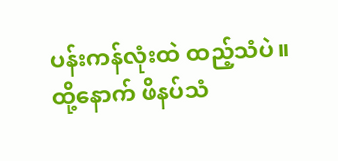ပန်းကန်လုံးထဲ ထည့်သံပဲ။
ထို့နောက် ဖိနပ်သံ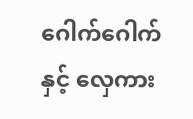ဂေါက်ဂေါက်နှင့် လှေကား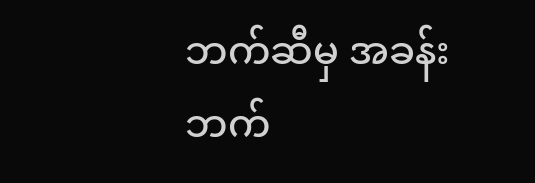ဘက်ဆီမှ အခန်းဘက်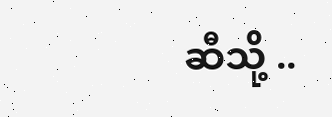ဆီသို့ ..